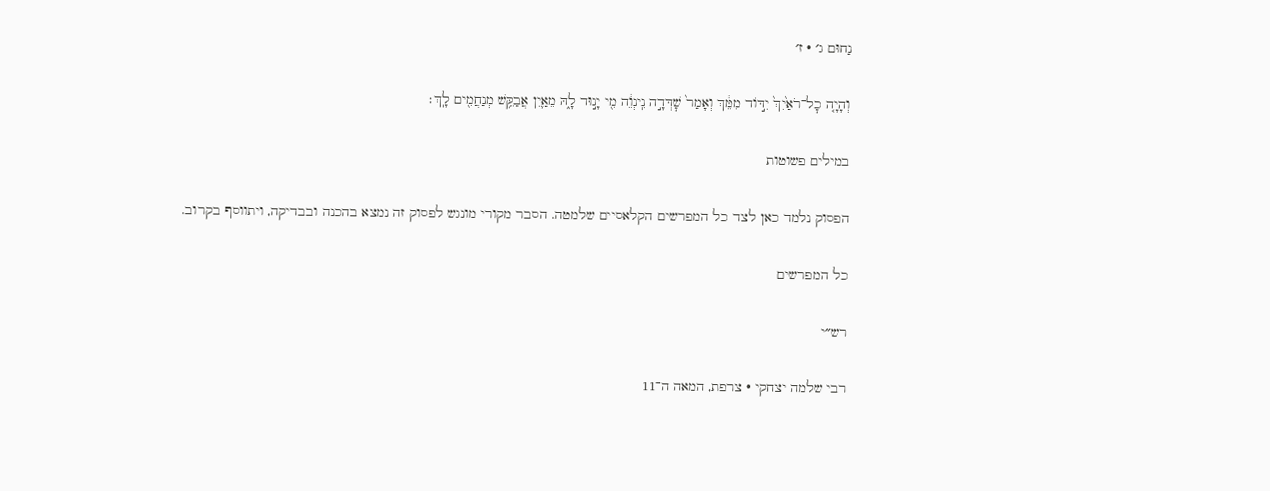נַחוּם ג׳ · ז׳

וְהָיָ֤ה כׇל־רֹאַ֙יִךְ֙ יִדּ֣וֹד מִמֵּ֔ךְ וְאָמַר֙ שׇׁדְּדָ֣ה נִֽינְוֵ֔ה מִ֖י יָנ֣וּד לָ֑הּ מֵאַ֛יִן אֲבַקֵּ֥שׁ מְנַחֲמִ֖ים לָֽךְ׃

במילים פשוטות

הפסוק נלמד כאן לצד כל המפרשים הקלאסיים שלמטה. הסבר מקורי מונגש לפסוק זה נמצא בהכנה ובבדיקה, ויתווסף בקרוב.

כל המפרשים

רש״י

רבי שלמה יצחקי · צרפת, המאה ה־11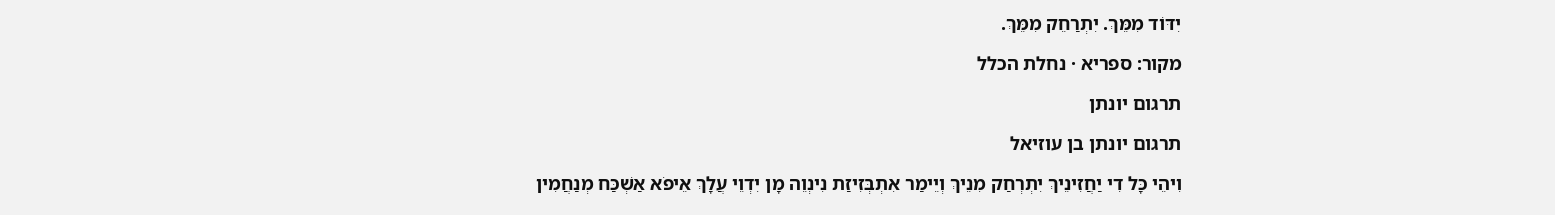יִדּוֹד מִמֵּךְ. יִתְרַחֵק מִמֵּךְ.

מקור: ספריא · נחלת הכלל

תרגום יונתן

תרגום יונתן בן עוזיאל

וִיהֵי כָּל דִי יַחֲזִינֵיךְ יִתְרְחַק מִנֵיךְ וְיֵימַר אִתְבְּזִיזַת נִינְוֵה מָן יִדְוֵי עֲלָךְ אֵיפֹא אַשְׁכַּח מְנַחֲמִין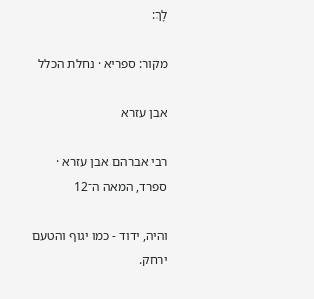לָךְ:

מקור: ספריא · נחלת הכלל

אבן עזרא

רבי אברהם אבן עזרא · ספרד, המאה ה־12

והיה, ידוד - כמו יגוף והטעם ירחק.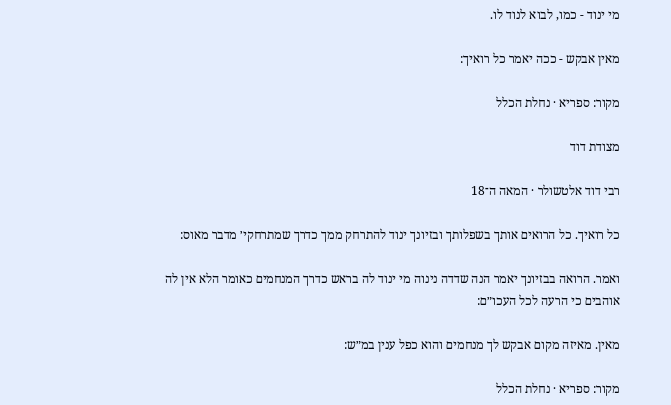מי ינוד - כמו, לבוא לנוד לו.

מאין אבקש - ככה יאמר כל רואיך:

מקור: ספריא · נחלת הכלל

מצודת דוד

רבי דוד אלטשולר · המאה ה־18

כל רואיך. כל הרואים אותך בשפלותך ובזיונך ינוד להתרחק ממך כדרך שמתרחקי׳ מדבר מאוס:

ואמר. הרואה בבזיונך יאמר הנה שדדה נינוה מי ינוד לה בראש כדרך המנחמים כאומר הלא אין לה אוהבים כי הרעה לכל העכו״ם:

מאין. מאיזה מקום אבקש לך מנחמים והוא כפל ענין במ״ש:

מקור: ספריא · נחלת הכלל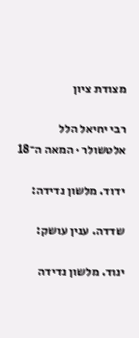מצודת ציון

רבי יחיאל הלל אלטשולר · המאה ה־18

ידוד. מלשון נדידה:

שדדה. ענין עושק:

ינוד. מלשון נדידה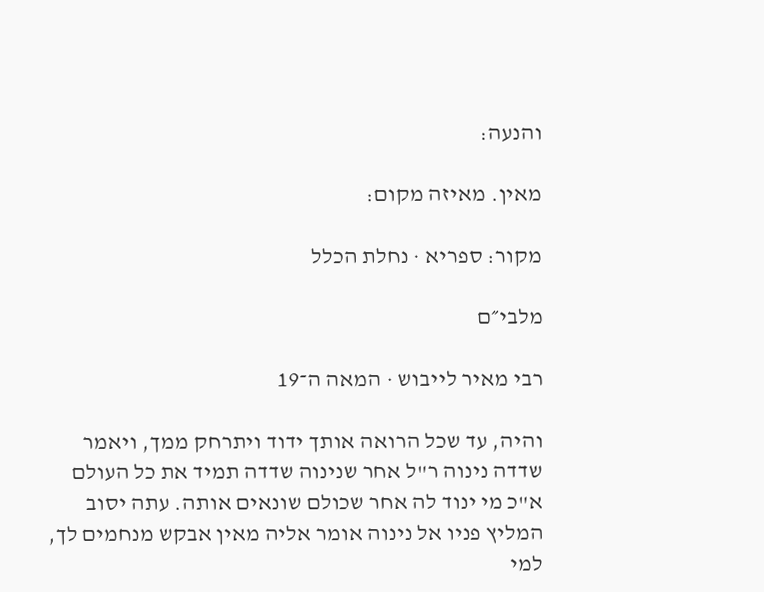והנעה:

מאין. מאיזה מקום:

מקור: ספריא · נחלת הכלל

מלבי״ם

רבי מאיר לייבוש · המאה ה־19

והיה, עד שכל הרואה אותך ידוד ויתרחק ממך, ויאמר שדדה נינוה ר"ל אחר שנינוה שדדה תמיד את כל העולם א"כ מי ינוד לה אחר שכולם שונאים אותה. עתה יסוב המליץ פניו אל נינוה אומר אליה מאין אבקש מנחמים לך, למי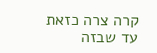קרה צרה כזאת עד שבזה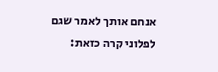אנחם אותך לאמר שגם לפלוני קרה כזאת: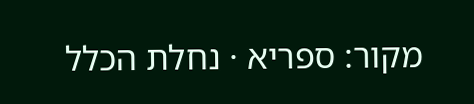מקור: ספריא · נחלת הכלל